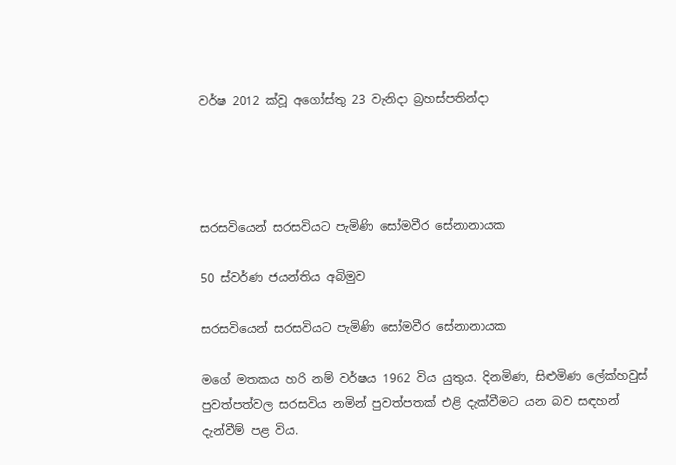වර්ෂ 2012 ක්වූ අගෝස්තු 23 වැනිදා බ්‍රහස්පතින්දා




සරසවියෙන් සරසවියට පැමිණි සෝමවීර සේනානායක

50 ස්වර්ණ ජයන්තිය අබිමුව

සරසවියෙන් සරසවියට පැමිණි සෝමවීර සේනානායක

මගේ මතකය හරි නම් වර්ෂය 1962 විය යුතුය. දිනමිණ, සිළුමිණ ලේක්හවුස් පුවත්පත්වල සරසවිය නමින් පුවත්පතක් එළි දැක්වීමට යන බව සඳහන් දැන්වීම් පළ විය.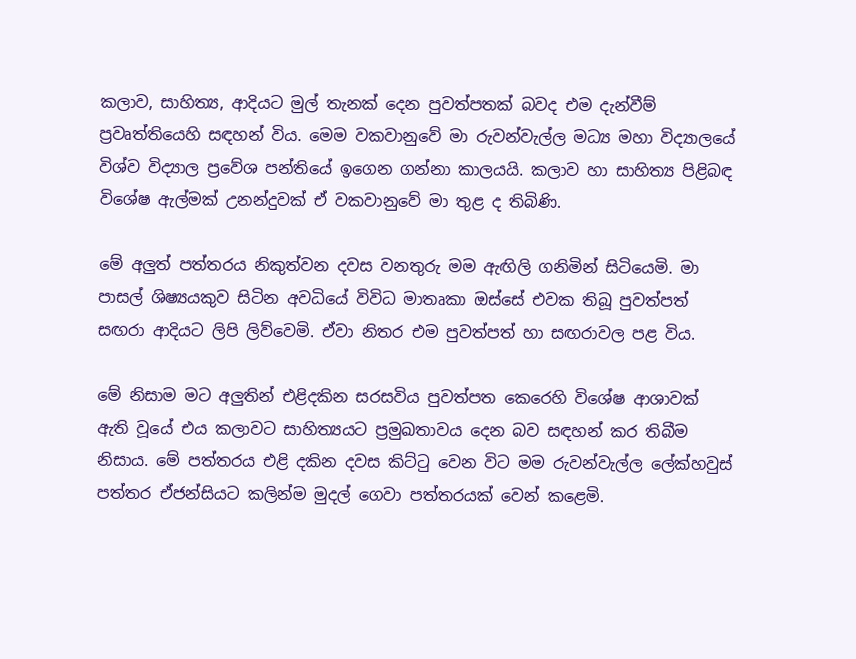කලාව, සාහිත්‍ය, ආදියට මුල් තැනක් දෙන පුවත්පතක් බවද එම දැන්වීම් ප්‍රවෘත්තියෙහි සඳහන් විය. මෙම වකවානුවේ මා රුවන්වැල්ල මධ්‍ය මහා විද්‍යාලයේ විශ්ව විද්‍යාල ප්‍රවේශ පන්තියේ ඉගෙන ගන්නා කාලයයි. කලාව හා සාහිත්‍ය පිළිබඳ විශේෂ ඇල්මක් උනන්දුවක් ඒ වකවානුවේ මා තුළ ද තිබිණි.

මේ අලුත් පත්තරය නිකුත්වන දවස වනතුරු මම ඇඟිලි ගනිමින් සිටියෙමි. මා පාසල් ශිෂ්‍යයකුව සිටින අවධියේ විවිධ මාතෘකා ඔස්සේ එවක තිබූ පුවත්පත් සඟරා ආදියට ලිපි ලිව්වෙමි. ඒවා නිතර එම පුවත්පත් හා සඟරාවල පළ විය.

මේ නිසාම මට අලුතින් එළිදකින සරසවිය පුවත්පත කෙරෙහි විශේෂ ආශාවක් ඇති වූයේ එය කලාවට සාහිත්‍යයට ප්‍රමුඛතාවය දෙන බව සඳහන් කර තිබීම නිසාය. මේ පත්තරය එළි දකින දවස කිට්ටු වෙන විට මම රුවන්වැල්ල ලේක්හවුස් පත්තර ඒජන්සියට කලින්ම මුදල් ගෙවා පත්තරයක් වෙන් කළෙමි.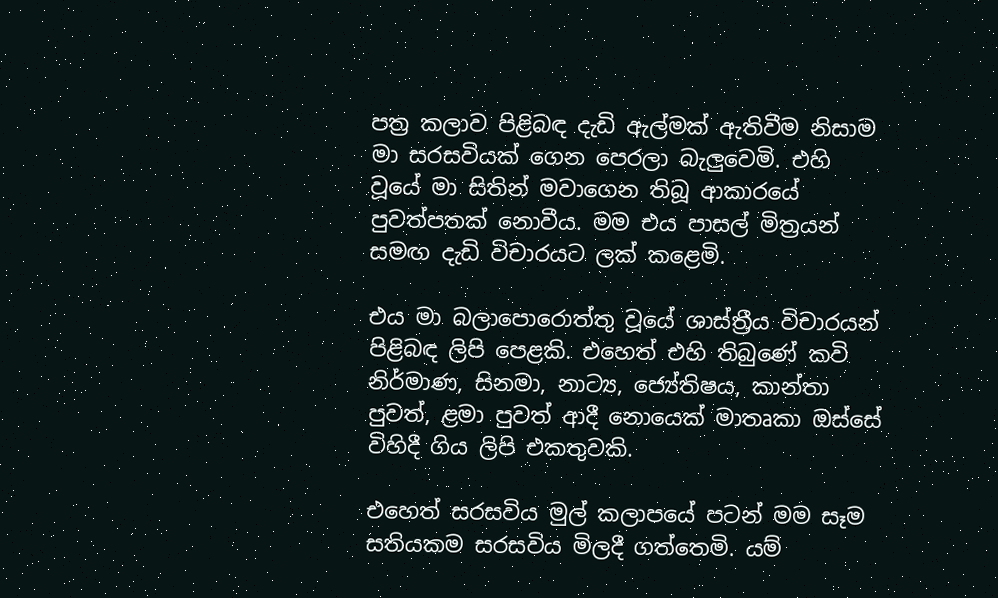පත්‍ර කලාව පිළිබඳ දැඩි ඇල්මක් ඇතිවීම නිසාම මා සරසවියක් ගෙන පෙරලා බැලුවෙමි. එහි වූයේ මා සිතින් මවාගෙන තිබූ ආකාරයේ පුවත්පතක් නොවීය. මම එය පාසල් මිත්‍රයන් සමඟ දැඩි විචාරයට ලක් කළෙමි.

එය මා බලාපොරොත්තු වූයේ ශාස්ත්‍රීය විචාරයන් පිළිබඳ ලිපි පෙළකි. එහෙත් එහි තිබුණේ කවි නිර්මාණ, සිනමා, නාට්‍ය, ජ්‍යේතිෂය, කාන්තා පුවත්, ළමා පුවත් ආදී නොයෙක් මාතෘකා ඔස්සේ විහිදී ගිය ලිපි එකතුවකි.

එහෙත් සරසවිය මුල් කලාපයේ පටන් මම සෑම සතියකම සරසවිය මිලදී ගත්තෙමි. යම්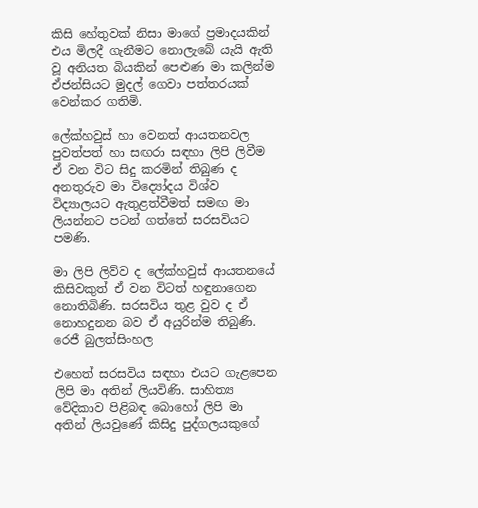කිසි හේතුවක් නිසා මාගේ ප්‍රමාදයකින් එය මිලදී ගැනීමට නොලැබේ යැයි ඇති වූ අනියත බියකින් පෙළුණ මා කලින්ම ඒජන්සියට මුදල් ගෙවා පත්තරයක් වෙන්කර ගතිමි.

ලේක්හවුස් හා වෙනත් ආයතනවල පුවත්පත් හා සඟරා සඳහා ලිපි ලිවීම ඒ වන විට සිදු කරමින් තිබුණ ද අනතුරුව මා විද්‍යෝදය විශ්ව විද්‍යාලයට ඇතුළත්වීමත් සමඟ මා ලියන්නට පටන් ගත්තේ සරසවියට පමණි.

මා ලිපි ලිව්ව ද ලේක්හවුස් ආයතනයේ කිසිවකුත් ඒ වන විටත් හඳුනාගෙන නොතිබිණි. සරසවිය තුළ වුව ද ඒ නොහදුනන බව ඒ අයුරින්ම තිබුණි.
රෙජී බුලත්සිංහල

එහෙත් සරසවිය සඳහා එයට ගැළපෙන ලිපි මා අතින් ලියවිණි. සාහිත්‍ය වේදිකාව පිළිබඳ බොහෝ ලිපි මා අතින් ලියවුණේ කිසිදු පුද්ගලයකුගේ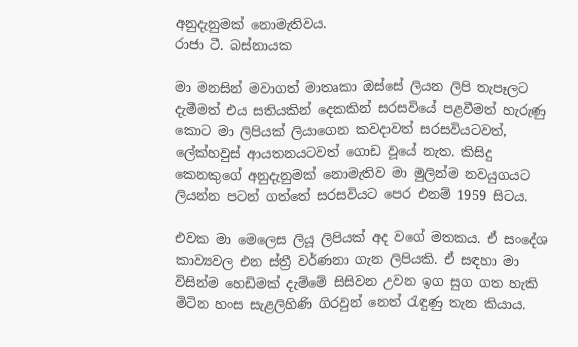අනුදැනුමක් නොමැතිවය.
රාජා ටී. බස්නායක

මා මනසින් මවාගත් මාතෘකා ඔස්සේ ලියන ලිපි තැපෑලට දැමීමත් එය සතියකින් දෙකකින් සරසවියේ පළවීමත් හැරුණු කොට මා ලිපියක් ලියාගෙන කවදාවත් සරසවියටවත්, ලේක්හවුස් ආයතනයටවත් ගොඩ වූයේ නැත. කිසිදු කෙනකුගේ අනුදැනුමක් නොමැතිව මා මුලින්ම නවයුගයට ලියන්න පටන් ගත්තේ සරසවියට පෙර එනම් 1959 සිටය.

එවක මා මෙලෙස ලියූ ලිපියක් අද වගේ මතකය. ඒ සංදේශ කාව්‍යවල එන ස්ත්‍රී වර්ණනා ගැන ලිපියකි. ඒ සඳහා මා විසින්ම හෙඩිමක් දැම්මේ සිසිවන උවන ඉග සුග ගත හැකි මිටින හංස සැළලිහිණි ගිරවුන් නෙත් රැඳුණු තැන කියාය.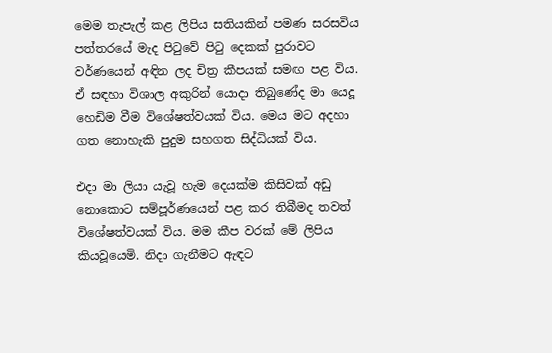මෙම තැපැල් කළ ලිපිය සතියකින් පමණ සරසවිය පත්තරයේ මැද පිටුවේ පිටු දෙකක් පුරාවට වර්ණයෙන් අඳින ලද චිත්‍ර කීපයක් සමඟ පළ විය. ඒ සඳහා විශාල අකුරින් යොදා තිබුණේද මා යෙදූ හෙඩිම වීම විශේෂත්වයක් විය. මෙය මට අදහා ගත නොහැකි පුදුම සහගත සිද්ධියක් විය.

එදා මා ලියා යැවූ හැම දෙයක්ම කිසිවක් අඩු නොකොට සම්පූර්ණයෙන් පළ කර තිබීමද තවත් විශේෂත්වයක් විය. මම කීප වරක් මේ ලිපිය කියවූයෙමි. නිදා ගැනීමට ඇඳට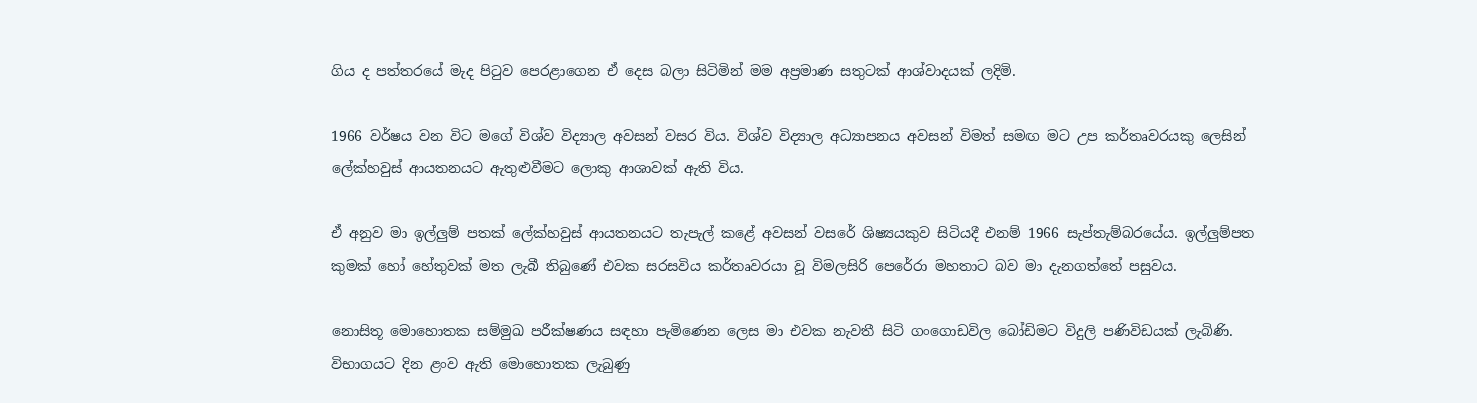ගිය ද පත්තරයේ මැද පිටුව පෙරළාගෙන ඒ දෙස බලා සිටිමින් මම අප්‍රමාණ සතුටක් ආශ්වාදයක් ලදිමි.

1966 වර්ෂය වන විට මගේ විශ්ව විද්‍යාල අවසන් වසර විය. විශ්ව විද්‍යාල අධ්‍යාපනය අවසන් විමත් සමඟ මට උප කර්තෘවරයකු ලෙසින් ලේක්හවුස් ආයතනයට ඇතුළුවීමට ලොකු ආශාවක් ඇති විය.

ඒ අනුව මා ඉල්ලුම් පතක් ලේක්හවුස් ආයතනයට තැපැල් කළේ අවසන් වසරේ ශිෂ්‍යයකුව සිටියදී එනම් 1966 සැප්තැම්බරයේය. ඉල්ලුම්පත කුමක් හෝ හේතුවක් මත ලැබී තිබුණේ එවක සරසවිය කර්තෘවරයා වූ විමලසිරි පෙරේරා මහතාට බව මා දැනගත්තේ පසුවය.

නොසිතූ මොහොතක සම්මුඛ පරීක්ෂණය සඳහා පැමිණෙන ලෙස මා එවක නැවතී සිටි ගංගොඩවිල බෝඩිමට විදුලි පණිවිඩයක් ලැබිණි. විභාගයට දින ළංව ඇති මොහොතක ලැබුණු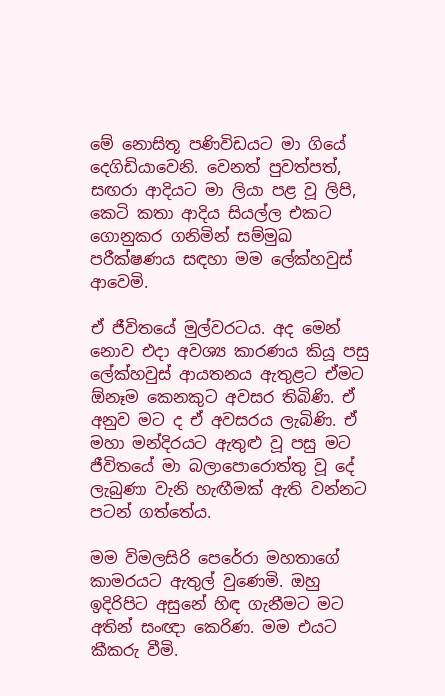මේ නොසිතූ පණිවිඩයට මා ගියේ දෙගිඩියාවෙනි. වෙනත් පුවත්පත්, සඟරා ආදියට මා ලියා පළ වූ ලිපි, කෙටි කතා ආදිය සියල්ල එකට ගොනුකර ගනිමින් සම්මුඛ පරීක්ෂණය සඳහා මම ලේක්හවුස් ආවෙමි.

ඒ ජීවිතයේ මුල්වරටය. අද මෙන් නොව එදා අවශ්‍ය කාරණය කියූ පසු ලේක්හවුස් ආයතනය ඇතුළට ඒමට ඕනෑම කෙනකුට අවසර තිබිණි. ඒ අනුව මට ද ඒ අවසරය ලැබිණි. ඒ මහා මන්දිරයට ඇතුළු වූ පසු මට ජීවිතයේ මා බලාපොරොත්තු වූ දේ ලැබුණා වැනි හැඟීමක් ඇති වන්නට පටන් ගත්තේය.

මම විමලසිරි පෙරේරා මහතාගේ කාමරයට ඇතුල් වුණෙමි. ඔහු ඉදිරිපිට අසුනේ හිඳ ගැනීමට මට අතින් සංඥා කෙරිණ. මම එයට කීකරු වීමි.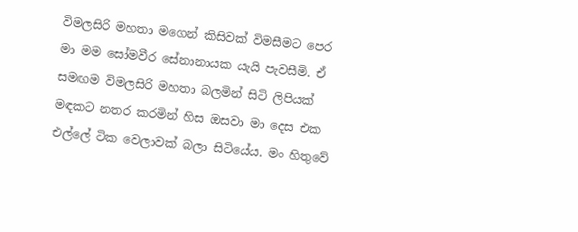විමලසිරි මහතා මගෙන් කිසිවක් විමසීමට පෙර මා මම සෝමවීර සේනානායක යැයි පැවසීමි. ඒ සමඟම විමලසිරි මහතා බලමින් සිටි ලිපියක් මඳකට නතර කරමින් හිස ඔසවා මා දෙස එක එල්ලේ ටික වෙලාවක් බලා සිටියේය. මං හිතුවේ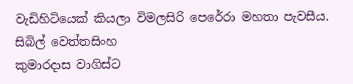වැඩිහිටියෙක් කියලා විමලසිරි පෙරේරා මහතා පැවසීය.
සිබිල් වෙත්තසිංහ
කුමාරදාස වාගිස්ට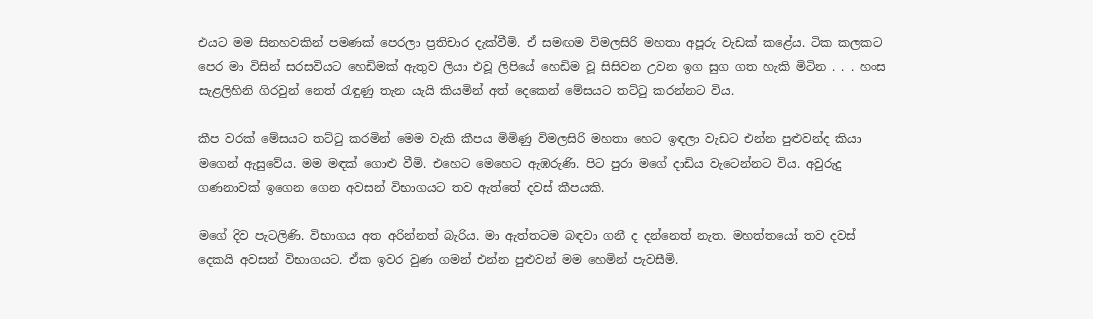එයට මම සිනහවකින් පමණක් පෙරලා ප්‍රතිචාර දැක්වීමි. ඒ සමඟම විමලසිරි මහතා අපූරු වැඩක් කළේය. ටික කලකට පෙර මා විසින් සරසවියට හෙඩිමක් ඇතුව ලියා එවූ ලිපියේ හෙඩිම වූ සිසිවන උවන ඉග සුග ගත හැකි මිටින . . . හංස සැළලිහිනි ගිරවුන් නෙත් රැඳුණු තැන යැයි කියමින් අත් දෙකෙන් මේසයට තට්ටු කරන්නට විය.

කීප වරක් මේසයට තට්ටු කරමින් මෙම වැකි කීපය මිමිණු විමලසිරි මහතා හෙට ඉඳලා වැඩට එන්න පුළුවන්ද කියා මගෙන් ඇසුවේය. මම මඳක් ගොළු වීමි. එහෙට මෙහෙට ඇඹරුණි. පිට පුරා මගේ දාඩිය වැටෙන්නට විය. අවුරුදු ගණනාවක් ඉගෙන ගෙන අවසන් විභාගයට තව ඇත්තේ දවස් කීපයකි.

මගේ දිව පැටලිණි. විභාගය අත අරින්නත් බැරිය. මා ඇත්තටම බඳවා ගනී ද දන්නෙත් නැත. මහත්තයෝ තව දවස් දෙකයි අවසන් විභාගයට. ඒක ඉවර වුණ ගමන් එන්න පුළුවන් මම හෙමින් පැවසීමි.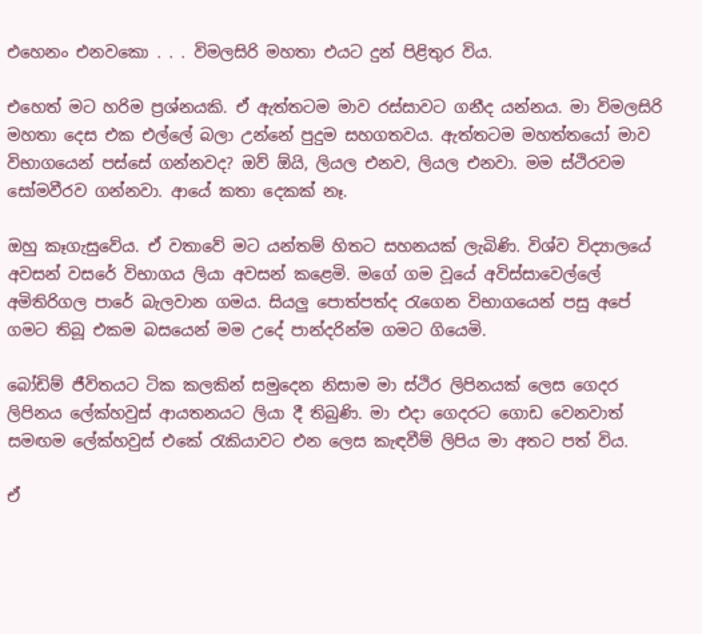එහෙනං එනවකො . . . විමලසිරි මහතා එයට දුන් පිළිතුර විය.

එහෙත් මට හරිම ප්‍රශ්නයකි. ඒ ඇත්තටම මාව රස්සාවට ගනීද යන්නය. මා විමලසිරි මහතා දෙස එක එල්ලේ බලා උන්නේ පුදුම සහගතවය. ඇත්තටම මහත්තයෝ මාව විභාගයෙන් පස්සේ ගන්නවද? ඔව් ඕයි, ලියල එනව, ලියල එනවා. මම ස්ථිරවම සෝමවීරව ගන්නවා. ආයේ කතා දෙකක් නෑ.

ඔහු කෑගැසුවේය. ඒ වතාවේ මට යන්තම් හිතට සහනයක් ලැබිණි. විශ්ව විද්‍යාලයේ අවසන් වසරේ විභාගය ලියා අවසන් කළෙමි. මගේ ගම වූයේ අවිස්සාවෙල්ලේ අමිතිරිගල පාරේ බැලවාන ගමය. සියලු පොත්පත්ද රැගෙන විභාගයෙන් පසු අපේ ගමට තිබූ එකම බසයෙන් මම උදේ පාන්දරින්ම ගමට ගියෙමි.

බෝඩිම් ජීවිතයට ටික කලකින් සමුදෙන නිසාම මා ස්ථිර ලිපිනයක් ලෙස ගෙදර ලිපිනය ලේක්හවුස් ආයතනයට ලියා දී තිබුණි. මා එදා ගෙදරට ගොඩ වෙනවාත් සමඟම ලේක්හවුස් එකේ රැකියාවට එන ලෙස කැඳවීම් ලිපිය මා අතට පත් විය.

ඒ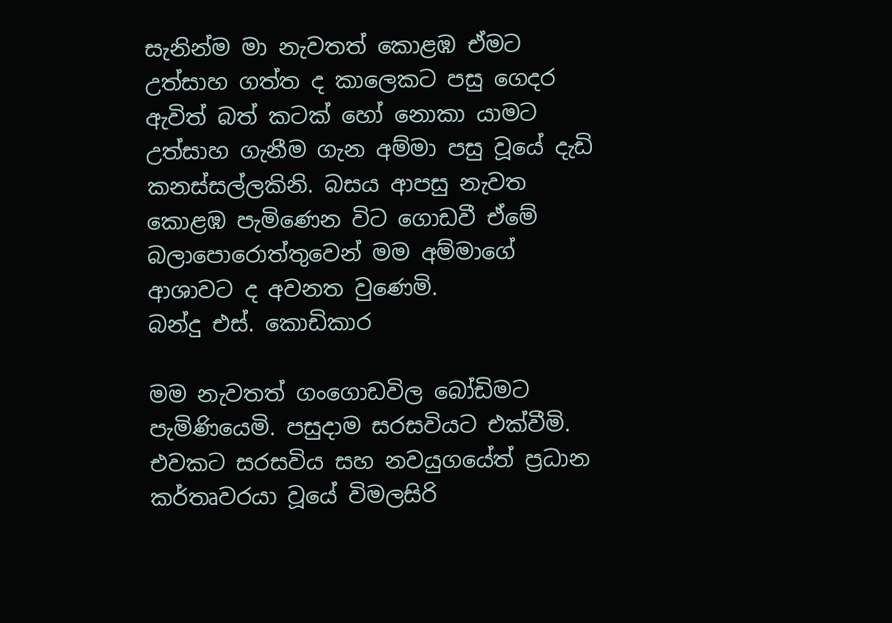සැනින්ම මා නැවතත් කොළඹ ඒමට උත්සාහ ගත්ත ද කාලෙකට පසු ගෙදර ඇවිත් බත් කටක් හෝ නොකා යාමට උත්සාහ ගැනීම ගැන අම්මා පසු වූයේ දැඩි කනස්සල්ලකිනි. බසය ආපසු නැවත කොළඹ පැමිණෙන විට ගොඩවී ඒමේ බලාපොරොත්තුවෙන් මම අම්මාගේ ආශාවට ද අවනත වුණෙමි.
බන්දු එස්. කොඩිකාර

මම නැවතත් ගංගොඩවිල බෝඩිමට පැමිණියෙමි. පසුදාම සරසවියට එක්වීමි. එවකට සරසවිය සහ නවයුගයේත් ප්‍රධාන කර්තෘවරයා වූයේ විමලසිරි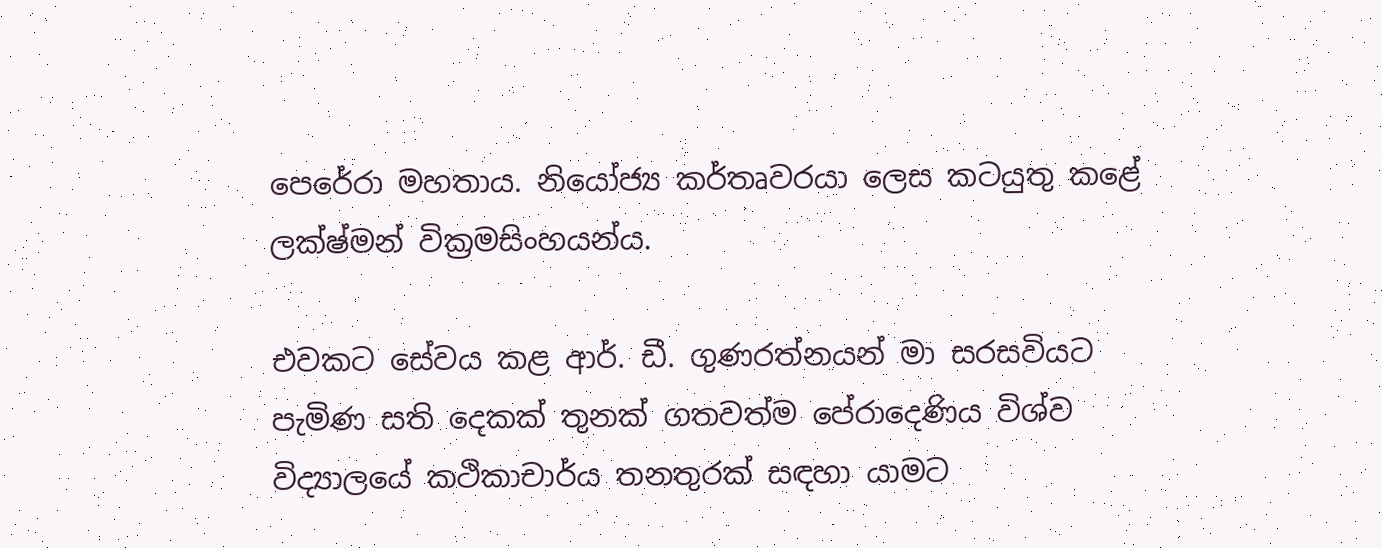පෙරේරා මහතාය. නියෝජ්‍ය කර්තෘවරයා ලෙස කටයුතු කළේ ලක්ෂ්මන් වික්‍රමසිංහයන්ය.

එවකට සේවය කළ ආර්. ඩී. ගුණරත්නයන් මා සරසවියට පැමිණ සති දෙකක් තුනක් ගතවත්ම පේරාදෙණිය විශ්ව විද්‍යාලයේ කථිකාචාර්ය තනතුරක් සඳහා යාමට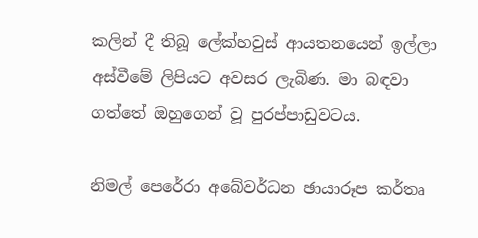කලින් දී තිබූ ලේක්හවුස් ආයතනයෙන් ඉල්ලා අස්වීමේ ලිපියට අවසර ලැබිණ. මා බඳවා ගත්තේ ඔහුගෙන් වූ පුරප්පාඩුවටය.

නිමල් පෙරේරා අබේවර්ධන ඡායාරූප කර්තෘ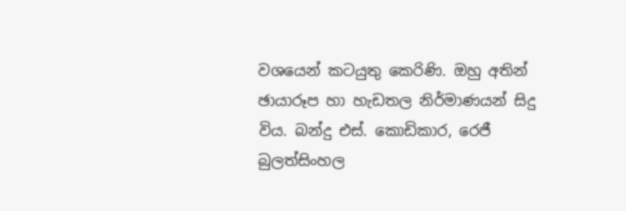වශයෙන් කටයුතු කෙරිණි. ඔහු අතින් ඡායාරූප හා හැඩතල නිර්මාණයන් සිදු විය. බන්දු එස්. කොඩිකාර, රෙජී බුලත්සිංහල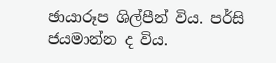ඡායාරූප ශිල්පීන් විය. පර්සි ජයමාන්න ද විය.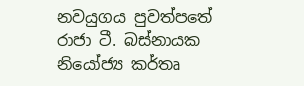නවයුගය පුවත්පතේ රාජා ටී. බස්නායක නියෝජ්‍ය කර්තෘ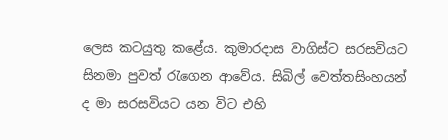ලෙස කටයුතු කළේය. කුමාරදාස වාගිස්ට සරසවියට සිනමා පුවත් රැගෙන ආවේය. සිබිල් වෙත්තසිංහයන් ද මා සරසවියට යන විට එහි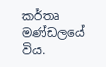කර්තෘ මණ්ඩලයේ විය.